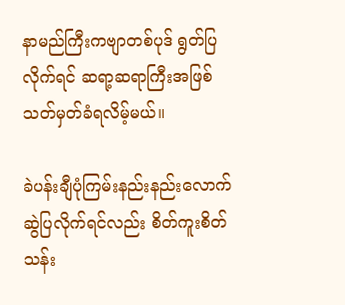နာမည်ကြီးကဗျာတစ်ပုဒ် ရွတ်ပြလိုက်ရင် ဆရာ့ဆရာကြီးအဖြစ် သတ်မှတ်ခံရလိမ့်မယ်။

ခဲပန်းချီပုံကြမ်းနည်းနည်းလောက် ဆွဲပြလိုက်ရင်လည်း စိတ်ကူးစိတ်သန်း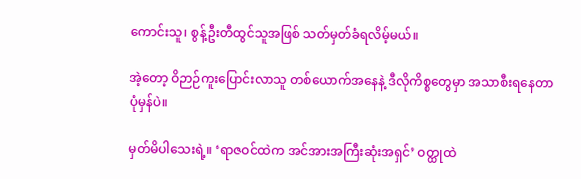ကောင်းသူ၊ စွန့်ဦးတီထွင်သူအဖြစ် သတ်မှတ်ခံရလိမ့်မယ်။

အဲ့တော့ ဝိဉာဉ်ကူးပြောင်းလာသူ တစ်ယောက်အနေနဲ့ ဒီလိုကိစ္စတွေမှာ အသာစီးရနေတာ ပုံမှန်ပဲ။

မှတ်မိပါသေးရဲ့။ ‘ရာဇဝင်ထဲက အင်အားအကြီးဆုံးအရှင်’ ဝတ္ထုထဲ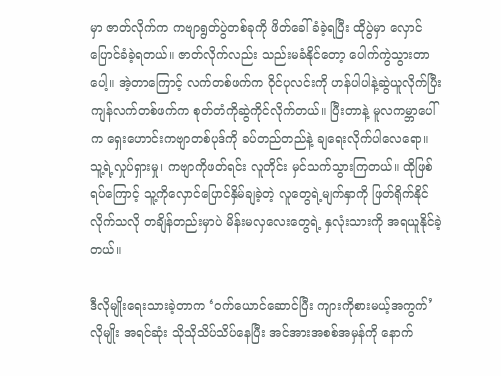မှာ ဇာတ်လိုက်က ကဗျာရွတ်ပွဲတစ်ခုကို ဖိတ်ခေါ်ခံခဲ့ရပြီး ထိုပွဲမှာ လှောင်ပြောင်ခံခဲ့ရတယ်။ ဇာတ်လိုက်လည်း သည်းမခံနိုင်တော့ ပေါက်ကွဲသွားတာပေါ့။ အဲ့တာကြောင့် လက်တစ်ဖက်က ဝိုင်ပုလင်းကို ဟန်ပါပါနဲ့ဆွဲယူလိုက်ပြီး ကျန်လက်တစ်ဖက်က စုတ်တံကိုဆွဲကိုင်လိုက်တယ်။ ပြီးတာနဲ့ မူလကမ္ဘာပေါ်က ရှေးဟောင်းကဗျာတစ်ပုဒ်ကို ခပ်တည်တည်နဲ့ ချရေးလိုက်ပါလေရော။ သူ့ရဲ့လှုပ်ရှားမှု၊ ကဗျာကိုဖတ်ရင်း လူတိုင်း မှင်သက်သွားကြတယ်။ ထိုဖြစ်ရပ်ကြောင့် သူ့ကိုလှောင်ပြောင်နှိမ်ချခဲ့တဲ့ လူတွေရဲ့မျက်နှာကို ဖြတ်ရိုက်နိုင်လိုက်သလို တချိန်တည်းမှာပဲ မိန်းမလှလေးတွေရဲ့ နှလုံးသားကို အရယူနိုင်ခဲ့တယ်။

ဒီလိုမျိုးရေးသားခဲ့တာက ‘ဝက်ယောင်ဆောင်ပြီး ကျားကိုစားမယ့်အကွက်’လိုမျိုး အရင်ဆုံး သိုသိုသိပ်သိပ်နေပြီး အင်အားအစစ်အမှန်ကို နောက်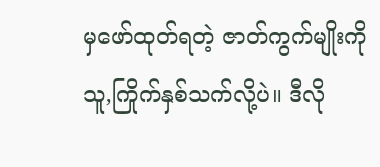မှဖော်ထုတ်ရတဲ့ ဇာတ်ကွက်မျိုးကို သူ,ကြိုက်နှစ်သက်လို့ပဲ။ ဒီလို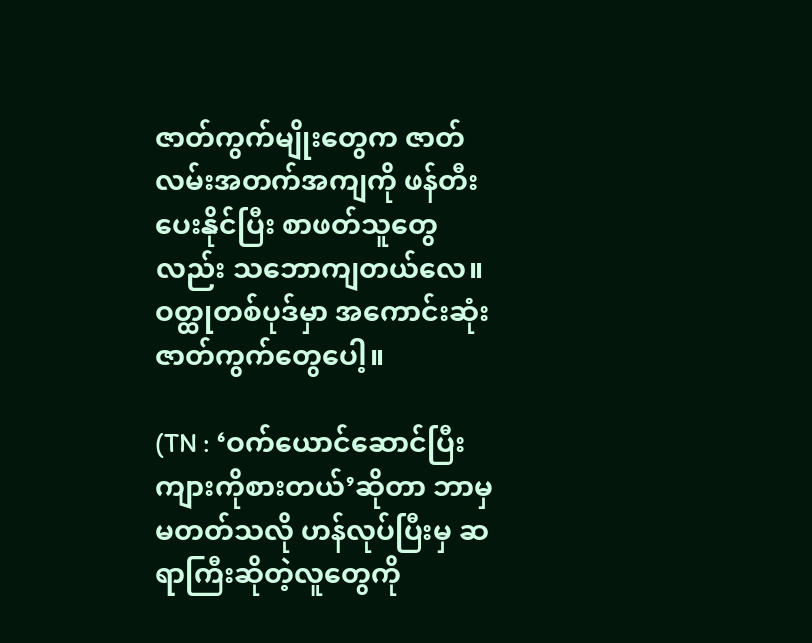ဇာတ်ကွက်မျိုးတွေက ဇာတ်လမ်းအတက်အကျကို ဖန်တီးပေးနိုင်ပြီး စာဖတ်သူတွေလည်း သဘောကျတယ်လေ။ ဝတ္ထုတစ်ပုဒ်မှာ အကောင်းဆုံး ဇာတ်ကွက်တွေပေါ့။

(TN : ‘ဝက်ယောင်ဆောင်ပြီး ကျားကိုစားတယ်’ဆိုတာ ဘာမှမတတ်သလို ဟန်လုပ်ပြီးမှ ဆရာကြီးဆိုတဲ့လူတွေကို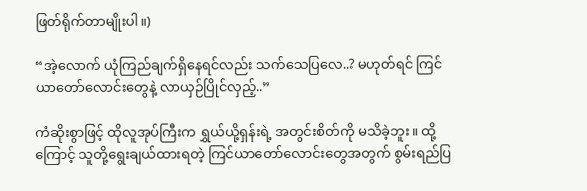ဖြတ်ရိုက်တာမျိုးပါ။)

“အဲ့လောက် ယုံကြည်ချက်ရှိနေရင်လည်း သက်သေပြလေ..? မဟုတ်ရင် ကြင်ယာတော်လောင်းတွေနဲ့ လာယှဉ်ပြိုင်လှည့်..”

ကံဆိုးစွာဖြင့် ထိုလူအုပ်ကြီးက ရွှယ်ယို့ရှန်းရဲ့ အတွင်းစိတ်ကို မသိခဲ့ဘူး။ ထို့ကြောင့် သူတို့ရွေးချယ်ထားရတဲ့ ကြင်ယာတော်လောင်းတွေအတွက် စွမ်းရည်ပြ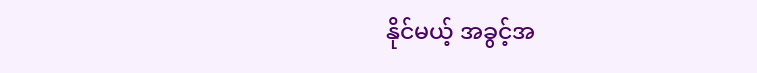နိုင်မယ့် အခွင့်အ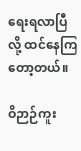ရေးရလာပြီလို့ ထင်နေကြတော့တယ်။

ဝိဉာဉ်ကူး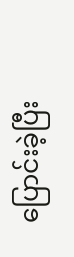ပြောင်းခဲ့ပြီး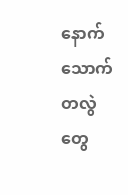နောက် သောက်တလွဲတွေ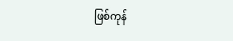ဖြစ်ကုန်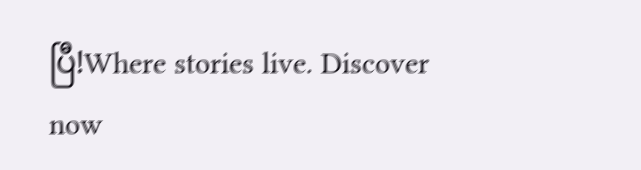ပြီ!Where stories live. Discover now